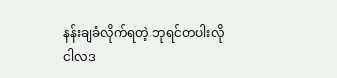နန်းချခံလိုက်ရတဲ့ ဘုရင်တပါးလို
ငါလဒ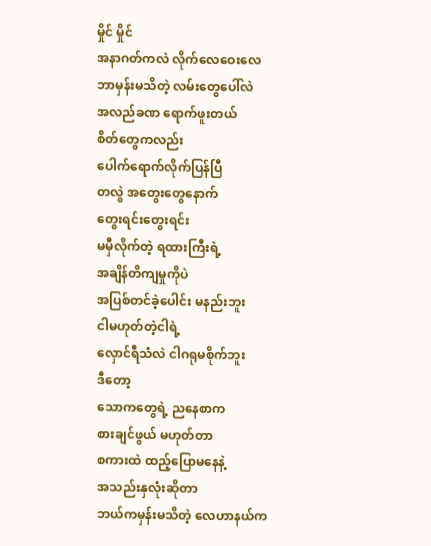မှိုင် မှိုင်
အနာဂတ်ကလဲ လိုက်လေဝေးလေ
ဘာမှန်းမသိတဲ့ လမ်းတွေပေါ်လဲ
အလည်ခဏ ရောက်ဖူးတယ်
စိတ်တွေကလည်း
ပေါက်ရောက်လိုက်ပြန်ပြီ
တလွဲ အတွေးတွေနောက်
တွေးရင်းတွေးရင်း
မမှီလိုက်တဲ့ ရထားကြီးရဲ့
အချိန်တိကျမှုကိုပဲ
အပြစ်တင်ခဲ့ပေါင်း မနည်းဘူး
ငါမဟုတ်တဲ့ငါရဲ့
လှောင်ရီသံလဲ ငါဂရုမစိုက်ဘူး
ဒီတော့
သောကတွေရဲ့ ညနေစာက
စားချင်ဖွယ် မဟုတ်တာ
စကားထဲ ထည့်ပြောမနေနဲ့
အသည်းနှလုံးဆိုတာ
ဘယ်ကမှန်းမသိတဲ့ လေဟာနယ်က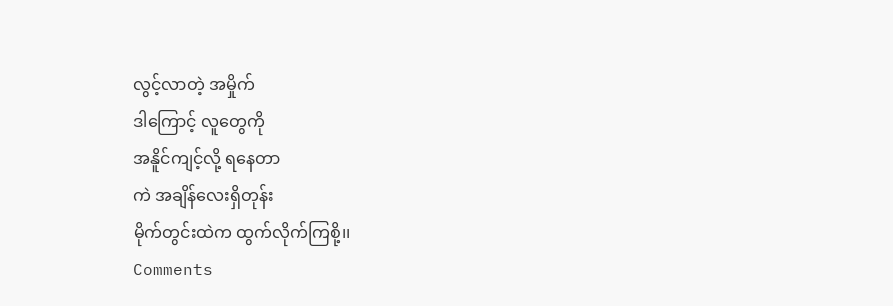လွင့်လာတဲ့ အမှိုက်
ဒါကြောင့် လူတွေကို
အနိူင်ကျင့်လို့ ရနေတာ
ကဲ အချိန်လေးရှိတုန်း
မိုက်တွင်းထဲက ထွက်လိုက်ကြစို့၊၊
Comments